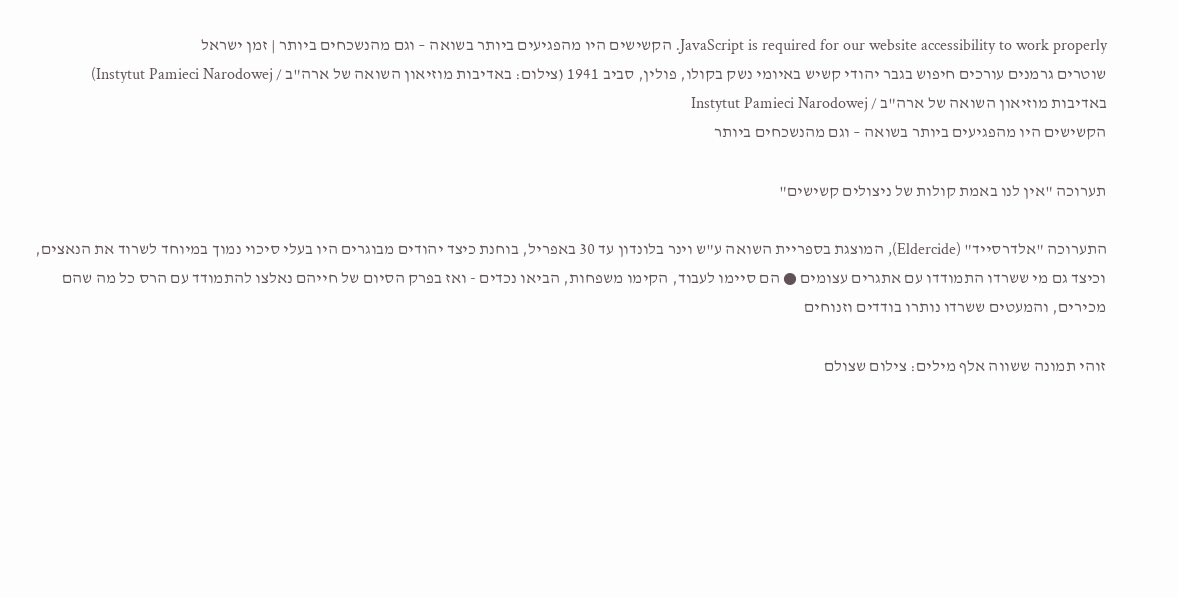JavaScript is required for our website accessibility to work properly. הקשישים היו מהפגיעים ביותר בשואה – וגם מהנשכחים ביותר | זמן ישראל
שוטרים גרמנים עורכים חיפוש בגבר יהודי קשיש באיומי נשק בקולו, פולין, סביב 1941 (צילום: באדיבות מוזיאון השואה של ארה"ב / Instytut Pamieci Narodowej)
באדיבות מוזיאון השואה של ארה"ב / Instytut Pamieci Narodowej
הקשישים היו מהפגיעים ביותר בשואה – וגם מהנשכחים ביותר

תערוכה "אין לנו באמת קולות של ניצולים קשישים"

התערוכה "אלדרסייד" (Eldercide), המוצגת בספריית השואה ע"ש וינר בלונדון עד 30 באפריל, בוחנת כיצד יהודים מבוגרים היו בעלי סיכוי נמוך במיוחד לשרוד את הנאצים, וכיצד גם מי ששרדו התמודדו עם אתגרים עצומים ● הם סיימו לעבוד, הקימו משפחות, הביאו נכדים - ואז בפרק הסיום של חייהם נאלצו להתמודד עם הרס כל מה שהם מכירים, והמעטים ששרדו נותרו בודדים וזנוחים

זוהי תמונה ששווה אלף מילים: צילום שצולם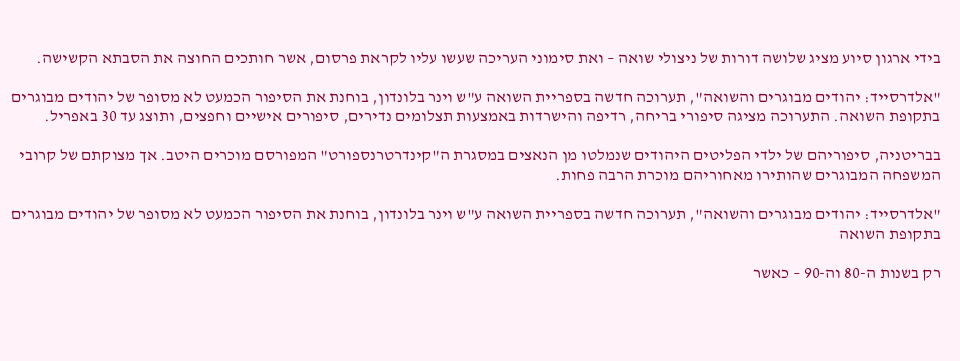בידי ארגון סיוע מציג שלושה דורות של ניצולי שואה – ואת סימוני העריכה שעשו עליו לקראת פרסום, אשר חותכים החוצה את הסבתא הקשישה.

"אלדרסייד: יהודים מבוגרים והשואה", תערוכה חדשה בספריית השואה ע"ש וינר בלונדון, בוחנת את הסיפור הכמעט לא מסופר של יהודים מבוגרים בתקופת השואה. התערוכה מציגה סיפורי בריחה, רדיפה והישרדות באמצעות תצלומים נדירים, סיפורים אישיים וחפצים, ותוצג עד 30 באפריל.

בבריטניה, סיפוריהם של ילדי הפליטים היהודים שנמלטו מן הנאצים במסגרת ה"קינדרטרנספורט" המפורסם מוכרים היטב. אך מצוקתם של קרובי המשפחה המבוגרים שהותירו מאחוריהם מוכרת הרבה פחות.

"אלדרסייד: יהודים מבוגרים והשואה", תערוכה חדשה בספריית השואה ע"ש וינר בלונדון, בוחנת את הסיפור הכמעט לא מסופר של יהודים מבוגרים בתקופת השואה

רק בשנות ה-80 וה-90 – כאשר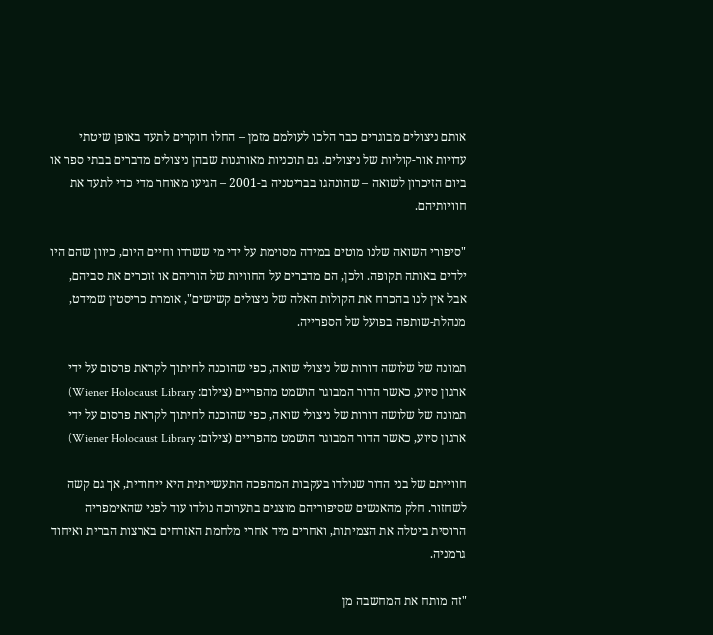אותם ניצולים מבוגרים כבר הלכו לעולמם מזמן – החלו חוקרים לתעד באופן שיטתי עדויות אור-קוליות של ניצולים. גם תוכניות מאורגנות שבהן ניצולים מדברים בבתי ספר או ביום הזיכרון לשואה – שהונהגו בבריטניה ב-2001 – הגיעו מאוחר מדי כדי לתעד את חוויותיהם.

"סיפורי השואה שלנו מוטים במידה מסוימת על ידי מי ששרדו וחיים היום, כיוון שהם היו ילדים באותה תקופה. ולכן, הם מדברים על החוויות של הוריהם או זוכרים את סביהם, אבל אין לנו בהכרח את הקולות האלה של ניצולים קשישים", אומרת כריסטין שמידט, מנהלת-שותפה בפועל של הספרייה.

תמונה של שלושה דורות של ניצולי שואה, כפי שהוכנה לחיתוך לקראת פרסום על ידי ארגון סיוע, כאשר הדור המבוגר הושמט מהפריים (צילום: Wiener Holocaust Library)
תמונה של שלושה דורות של ניצולי שואה, כפי שהוכנה לחיתוך לקראת פרסום על ידי ארגון סיוע, כאשר הדור המבוגר הושמט מהפריים (צילום: Wiener Holocaust Library)

חווייתם של בני הדור שנולדו בעקבות המהפכה התעשייתית היא ייחודית, אך גם קשה לשחזור. חלק מהאנשים שסיפוריהם מוצגים בתערוכה נולדו עוד לפני שהאימפריה הרוסית ביטלה את הצמיתות, ואחרים מיד אחרי מלחמת האזרחים בארצות הברית ואיחוד גרמניה.

"זה מותח את המחשבה מן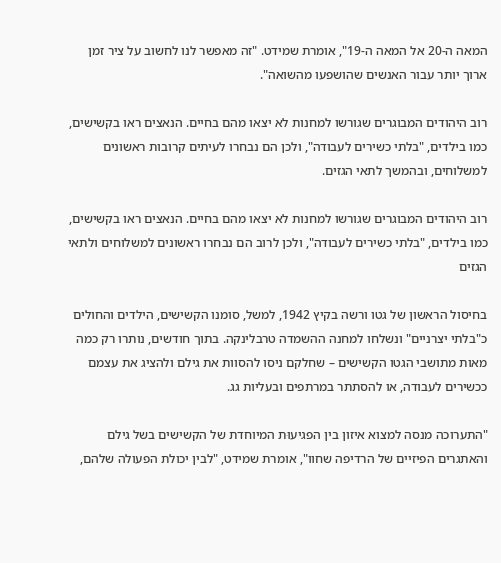המאה ה-20 אל המאה ה-19", אומרת שמידט. "זה מאפשר לנו לחשוב על ציר זמן ארוך יותר עבור האנשים שהושפעו מהשואה".

רוב היהודים המבוגרים שגורשו למחנות לא יצאו מהם בחיים. הנאצים ראו בקשישים, כמו בילדים, "בלתי כשירים לעבודה", ולכן הם נבחרו לעיתים קרובות ראשונים למשלוחים, ובהמשך לתאי הגזים.

רוב היהודים המבוגרים שגורשו למחנות לא יצאו מהם בחיים. הנאצים ראו בקשישים, כמו בילדים, "בלתי כשירים לעבודה", ולכן לרוב הם נבחרו ראשונים למשלוחים ולתאי הגזים

בחיסול הראשון של גטו ורשה בקיץ 1942, למשל, סומנו הקשישים, הילדים והחולים כ"בלתי יצרניים" ונשלחו למחנה ההשמדה טרבלינקה. בתוך חודשים, נותרו רק כמה מאות מתושבי הגטו הקשישים – שחלקם ניסו להסוות את גילם ולהציג את עצמם ככשירים לעבודה, או להסתתר במרתפים ובעליות גג.

"התערוכה מנסה למצוא איזון בין הפגיעוּת המיוחדת של הקשישים בשל גילם והאתגרים הפיזיים של הרדיפה שחוו", אומרת שמידט, "לבין יכולת הפעולה שלהם,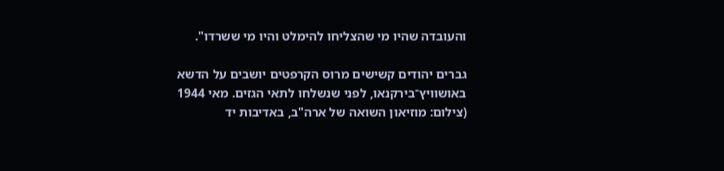והעובדה שהיו מי שהצליחו להימלט והיו מי ששרדו".

גברים יהודים קשישים מרוס הקרפטים יושבים על הדשא באושוויץ־בירקנאו, לפני שנשלחו לתאי הגזים. מאי 1944 (צילום: מוזיאון השואה של ארה"ב, באדיבות יד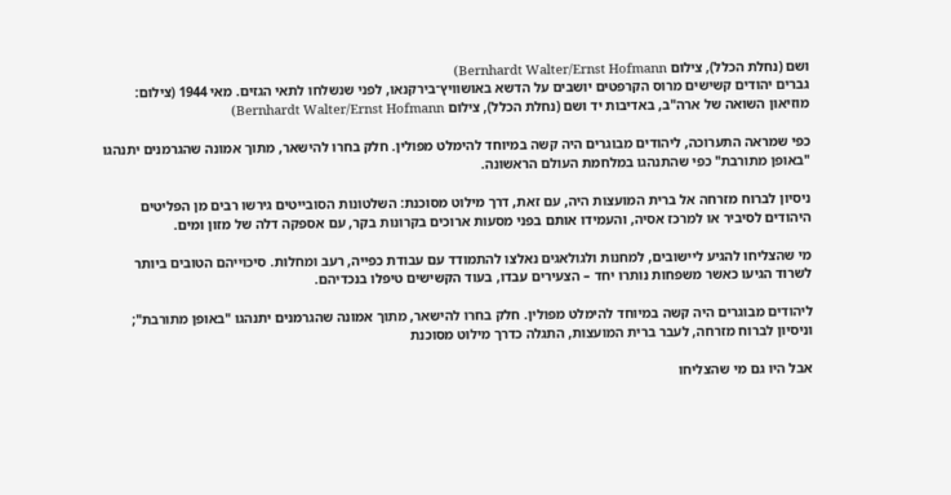ושם (נחלת הכלל), צילום Bernhardt Walter/Ernst Hofmann)
גברים יהודים קשישים מרוס הקרפטים יושבים על הדשא באושוויץ־בירקנאו, לפני שנשלחו לתאי הגזים. מאי 1944 (צילום: מוזיאון השואה של ארה"ב, באדיבות יד ושם (נחלת הכלל), צילום Bernhardt Walter/Ernst Hofmann)

כפי שמראה התערוכה, ליהודים מבוגרים היה קשה במיוחד להימלט מפולין. חלק בחרו להישאר, מתוך אמונה שהגרמנים יתנהגו "באופן מתורבת" כפי שהתנהגו במלחמת העולם הראשונה.

ניסיון לברוח מזרחה אל ברית המועצות היה, עם זאת, דרך מילוט מסוכנת: השלטונות הסובייטים גירשו רבים מן הפליטים היהודים לסיביר או למרכז אסיה, והעמידו אותם בפני מסעות ארוכים בקרונות בקר, עם אספקה דלה של מזון ומים.

מי שהצליחו להגיע ליישובים, למחנות ולגולאגים נאלצו להתמודד עם עבודת כפייה, רעב ומחלות. סיכוייהם הטובים ביותר לשרוד הגיעו כאשר משפחות נותרו יחד – הצעירים עבדו, בעוד הקשישים טיפלו בנכדיהם.

ליהודים מבוגרים היה קשה במיוחד להימלט מפולין. חלק בחרו להישאר, מתוך אמונה שהגרמנים יתנהגו "באופן מתורבת"; וניסיון לברוח מזרחה, לעבר ברית המועצות, התגלה כדרך מילוט מסוכנת

אבל היו גם מי שהצליחו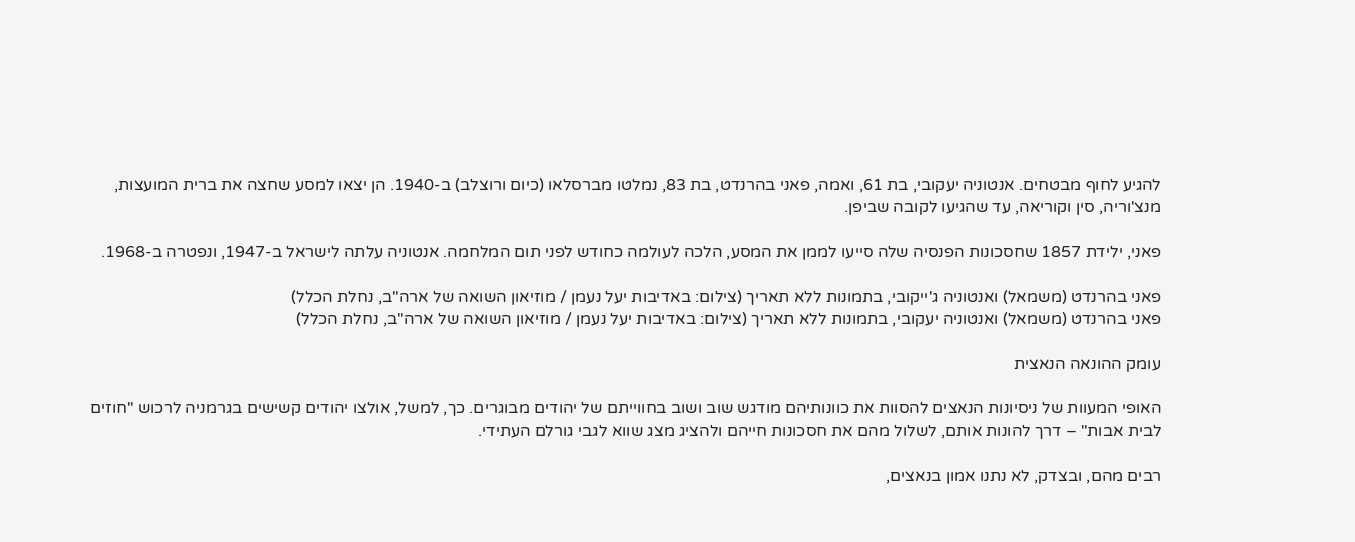להגיע לחוף מבטחים. אנטוניה יעקובי, בת 61, ואמה, פאני בהרנדט, בת 83, נמלטו מברסלאו (כיום ורוצלב) ב-1940. הן יצאו למסע שחצה את ברית המועצות, מנצ'וריה, סין וקוריאה, עד שהגיעו לקובה שביפן.

פאני, ילידת 1857 שחסכונות הפנסיה שלה סייעו לממן את המסע, הלכה לעולמה כחודש לפני תום המלחמה. אנטוניה עלתה לישראל ב-1947, ונפטרה ב-1968.

פאני בהרנדט (משמאל) ואנטוניה ג'ייקובי, בתמונות ללא תאריך (צילום: באדיבות יעל נעמן / מוזיאון השואה של ארה"ב, נחלת הכלל)
פאני בהרנדט (משמאל) ואנטוניה יעקובי, בתמונות ללא תאריך (צילום: באדיבות יעל נעמן / מוזיאון השואה של ארה"ב, נחלת הכלל)

עומק ההונאה הנאצית

האופי המעוות של ניסיונות הנאצים להסוות את כוונותיהם מודגש שוב ושוב בחווייתם של יהודים מבוגרים. כך, למשל, אולצו יהודים קשישים בגרמניה לרכוש "חוזים לבית אבות" – דרך להונות אותם, לשלול מהם את חסכונות חייהם ולהציג מצג שווא לגבי גורלם העתידי.

רבים מהם, ובצדק, לא נתנו אמון בנאצים,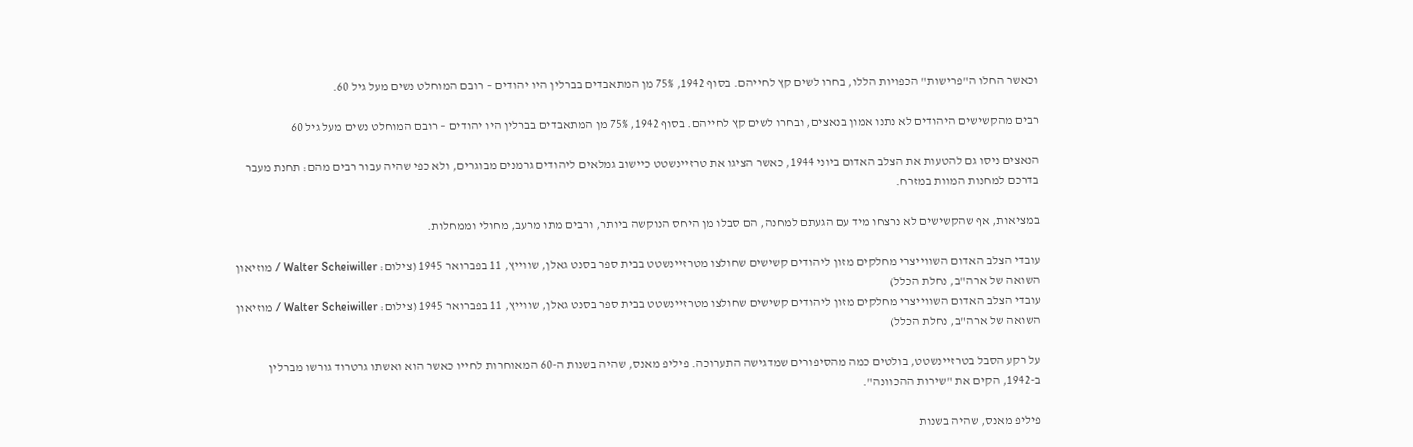וכאשר החלו ה"פרישות" הכפויות הללו, בחרו לשים קץ לחייהם. בסוף 1942, 75% מן המתאבדים בברלין היו יהודים – רובם המוחלט נשים מעל גיל 60.

רבים מהקשישים היהודים לא נתנו אמון בנאצים, ובחרו לשים קץ לחייהם. בסוף 1942, 75% מן המתאבדים בברלין היו יהודים – רובם המוחלט נשים מעל גיל 60

הנאצים ניסו גם להטעות את הצלב האדום ביוני 1944, כאשר הציגו את טרזיינשטט כיישוב גמלאים ליהודים גרמנים מבוגרים, ולא כפי שהיה עבור רבים מהם: תחנת מעבר בדרכם למחנות המוות במזרח.

במציאות, אף שהקשישים לא נרצחו מיד עם הגעתם למחנה, הם סבלו מן היחס הנוקשה ביותר, ורבים מתו מרעב, מחולי וממחלות.

עובדי הצלב האדום השווייצרי מחלקים מזון ליהודים קשישים שחולצו מטרזיינשטט בבית ספר בסנט גאלן, שווייץ, 11 בפברואר 1945 (צילום: Walter Scheiwiller / מוזיאון השואה של ארה"ב, נחלת הכלל)
עובדי הצלב האדום השווייצרי מחלקים מזון ליהודים קשישים שחולצו מטרזיינשטט בבית ספר בסנט גאלן, שווייץ, 11 בפברואר 1945 (צילום: Walter Scheiwiller / מוזיאון השואה של ארה"ב, נחלת הכלל)

על רקע הסבל בטרזיינשטט, בולטים כמה מהסיפורים שמדגישה התערוכה. פיליפ מאנס, שהיה בשנות ה-60 המאוחרות לחייו כאשר הוא ואשתו גרטרוד גורשו מברלין ב-1942, הקים את "שירות ההכוונה".

פיליפ מאנס, שהיה בשנות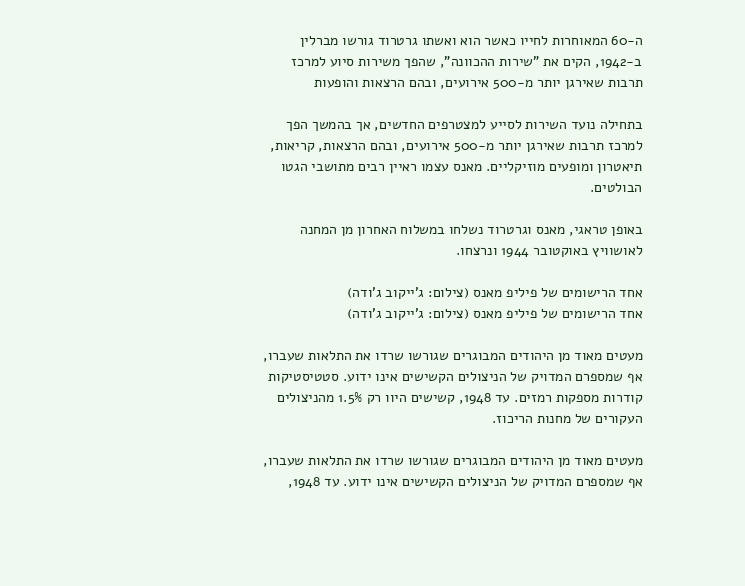ה-60 המאוחרות לחייו כאשר הוא ואשתו גרטרוד גורשו מברלין ב-1942, הקים את "שירות ההכוונה", שהפך משירות סיוע למרכז תרבות שאירגן יותר מ-500 אירועים, ובהם הרצאות והופעות

בתחילה נועד השירות לסייע למצטרפים החדשים, אך בהמשך הפך למרכז תרבות שאירגן יותר מ-500 אירועים, ובהם הרצאות, קריאות, תיאטרון ומופעים מוזיקליים. מאנס עצמו ראיין רבים מתושבי הגטו הבולטים.

באופן טראגי, מאנס וגרטרוד נשלחו במשלוח האחרון מן המחנה לאושוויץ באוקטובר 1944 ונרצחו.

אחד הרישומים של פיליפ מאנס (צילום: ג'ייקוב ג'ודה)
אחד הרישומים של פיליפ מאנס (צילום: ג'ייקוב ג'ודה)

מעטים מאוד מן היהודים המבוגרים שגורשו שרדו את התלאות שעברו, אף שמספרם המדויק של הניצולים הקשישים אינו ידוע. סטטיסטיקות קודרות מספקות רמזים. עד 1948, קשישים היוו רק 1.5% מהניצולים העקורים של מחנות הריכוז.

מעטים מאוד מן היהודים המבוגרים שגורשו שרדו את התלאות שעברו, אף שמספרם המדויק של הניצולים הקשישים אינו ידוע. עד 1948,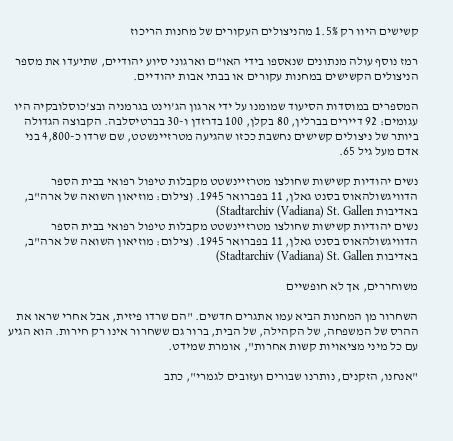קשישים היוו רק 1.5% מהניצולים העקורים של מחנות הריכוז

רמז נוסף עולה מנתונים שנאספו בידי האו"ם וארגוני סיוע יהודיים, שתיעדו את מספר הניצולים הקשישים במחנות עקורים או בבתי אבות יהודיים.

המספרים במוסדות הסיעוד שמומנו על ידי ארגון הג'וינט בגרמניה ובצ'כוסלובקיה היו עגומים: 92 דיירים בברלין, 80 בקלן, 100 בדרזדן ו-30 בברטיסלבה. הקבוצה הגדולה ביותר של ניצולים קשישים נחשבת ככזו שהגיעה מטרזיינשטט, שם שרדו כ-4,800 בני אדם מעל גיל 65.

נשים יהודיות קשישות שחולצו מטרזיינשטט מקבלות טיפול רפואי בבית הספר הדוויגשולהאוס בסנט גאלן, 11 בפברואר 1945. (צילום: מוזיאון השואה של ארה"ב, באדיבות Stadtarchiv (Vadiana) St. Gallen)
נשים יהודיות קשישות שחולצו מטרזיינשטט מקבלות טיפול רפואי בבית הספר הדוויגשולהאוס בסנט גאלן, 11 בפברואר 1945. (צילום: מוזיאון השואה של ארה"ב, באדיבות Stadtarchiv (Vadiana) St. Gallen)

משוחררים, אך לא חופשיים

השחרור מן המחנות הביא עמו אתגרים חדשים. "הם שרדו פיזית, אבל אחרי שראו את ההרס של המשפחה, של הקהילה, של הבית, ברור גם ששחרור אינו רק חירות. הוא הגיע עם כל מיני מציאויות קשות אחרות", אומרת שמידט.

"אנחנו, הזקנים, נותרנו שבורים ועזובים לגמרי", כתב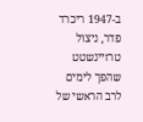ב-1947 ריכרד פדר, ניצול טרזיינשטט שהפך לימים לרב הראשי של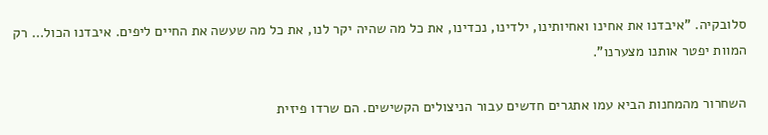סלובקיה. "איבדנו את אחינו ואחיותינו, ילדינו, נכדינו, את כל מה שהיה יקר לנו, את כל מה שעשה את החיים ליפים. איבדנו הכול… רק המוות יפטר אותנו מצערנו".

השחרור מהמחנות הביא עמו אתגרים חדשים עבור הניצולים הקשישים. הם שרדו פיזית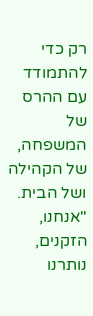רק כדי להתמודד עם ההרס של המשפחה, של הקהילה ושל הבית. "אנחנו, הזקנים, נותרנו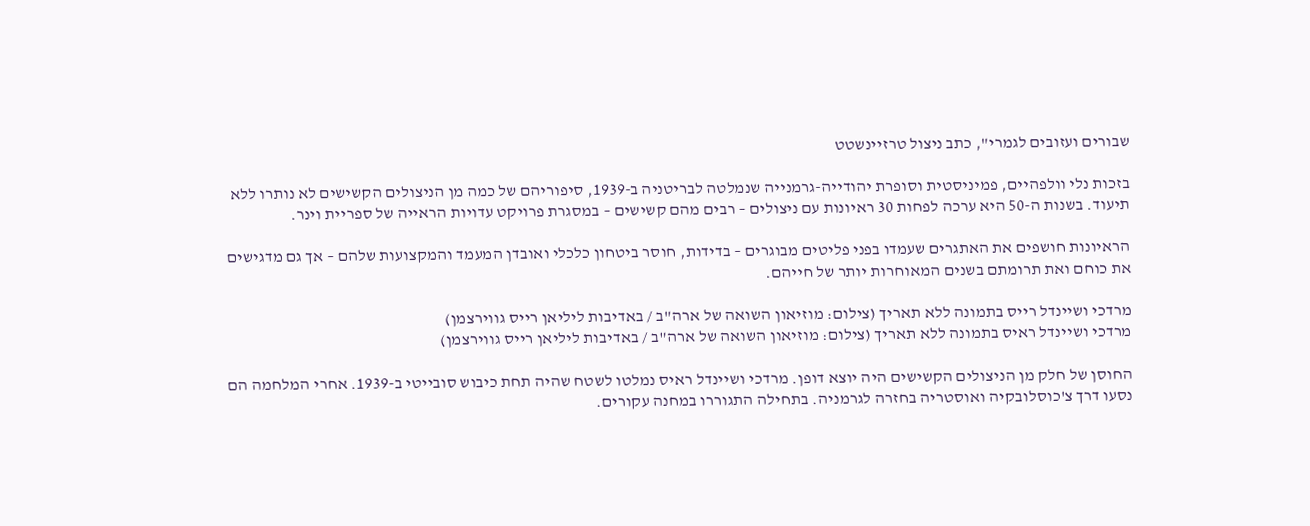שבורים ועזובים לגמרי", כתב ניצול טרזיינשטט

בזכות נלי וולפהיים, פמיניסטית וסופרת יהודייה-גרמנייה שנמלטה לבריטניה ב-1939, סיפוריהם של כמה מן הניצולים הקשישים לא נותרו ללא תיעוד. בשנות ה-50 היא ערכה לפחות 30 ראיונות עם ניצולים – רבים מהם קשישים – במסגרת פרויקט עדויות הראייה של ספריית וינר.

הראיונות חושפים את האתגרים שעמדו בפני פליטים מבוגרים – בדידות, חוסר ביטחון כלכלי ואובדן המעמד והמקצועות שלהם – אך גם מדגישים את כוחם ואת תרומתם בשנים המאוחרות יותר של חייהם.

מרדכי ושיינדל רייס בתמונה ללא תאריך (צילום: מוזיאון השואה של ארה"ב / באדיבות ליליאן רייס גווירצמן)
מרדכי ושיינדל ראיס בתמונה ללא תאריך (צילום: מוזיאון השואה של ארה"ב / באדיבות ליליאן רייס גווירצמן)

החוסן של חלק מן הניצולים הקשישים היה יוצא דופן. מרדכי ושיינדל ראיס נמלטו לשטח שהיה תחת כיבוש סובייטי ב-1939. אחרי המלחמה הם נסעו דרך צ'כוסלובקיה ואוסטריה בחזרה לגרמניה. בתחילה התגוררו במחנה עקורים.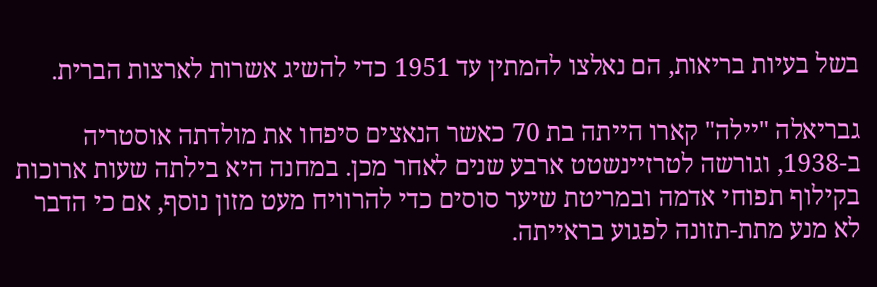בשל בעיות בריאות, הם נאלצו להמתין עד 1951 כדי להשיג אשרות לארצות הברית.

גבריאלה "יילה" קארו הייתה בת 70 כאשר הנאצים סיפחו את מולדתה אוסטריה ב-1938, וגורשה לטרזיינשטט ארבע שנים לאחר מכן. במחנה היא בילתה שעות ארוכות בקילוף תפוחי אדמה ובמריטת שיער סוסים כדי להרוויח מעט מזון נוסף, אם כי הדבר לא מנע מתת-תזונה לפגוע בראייתה.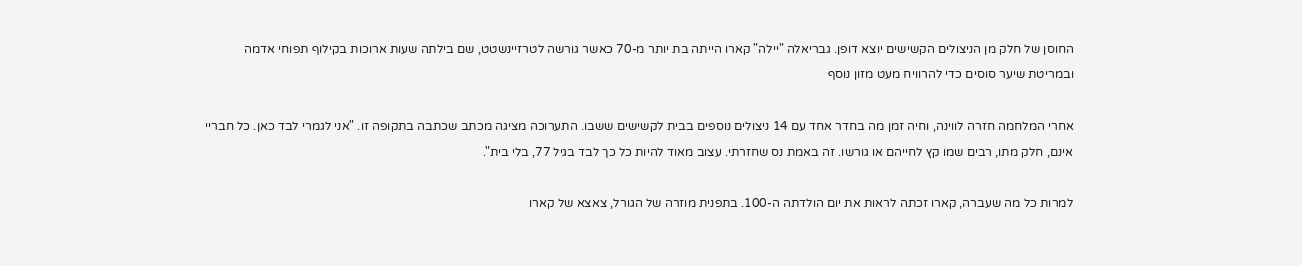החוסן של חלק מן הניצולים הקשישים יוצא דופן. גבריאלה "יילה" קארו הייתה בת יותר מ-70 כאשר גורשה לטרזיינשטט, שם בילתה שעות ארוכות בקילוף תפוחי אדמה ובמריטת שיער סוסים כדי להרוויח מעט מזון נוסף

אחרי המלחמה חזרה לווינה, וחיה זמן מה בחדר אחד עם 14 ניצולים נוספים בבית לקשישים ששבו. התערוכה מציגה מכתב שכתבה בתקופה זו. "אני לגמרי לבד כאן. כל חבריי אינם, חלק מתו, רבים שמו קץ לחייהם או גורשו. זה באמת נס שחזרתי. עצוב מאוד להיות כל כך לבד בגיל 77, בלי בית".

למרות כל מה שעברה, קארו זכתה לראות את יום הולדתה ה-100. בתפנית מוזרה של הגורל, צאצא של קארו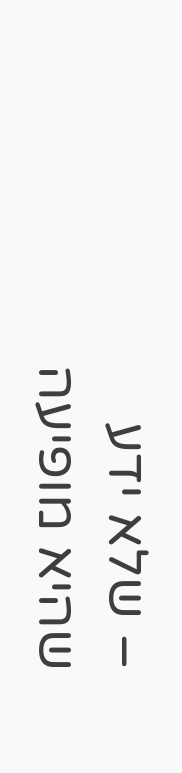– שלא ידע שהיא מופיעה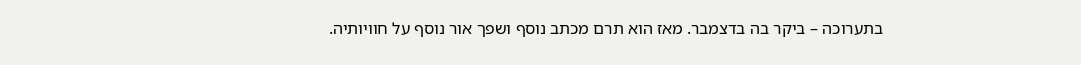בתערוכה – ביקר בה בדצמבר. מאז הוא תרם מכתב נוסף ושפך אור נוסף על חוויותיה.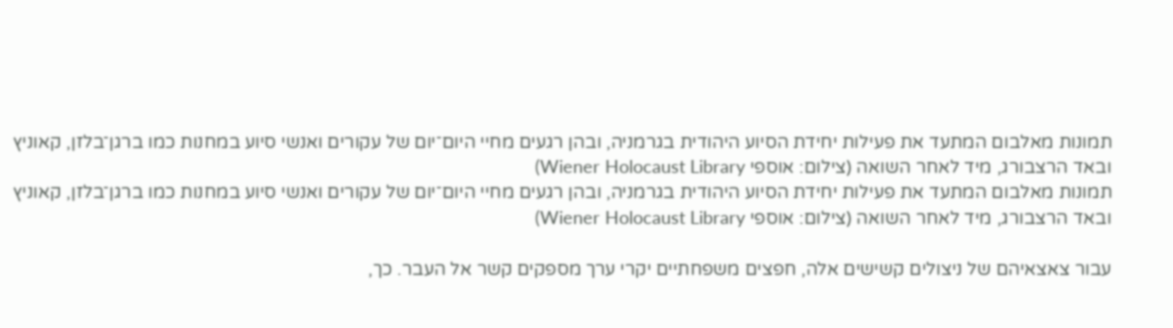תמונות מאלבום המתעד את פעילות יחידת הסיוע היהודית בגרמניה, ובהן רגעים מחיי היום־יום של עקורים ואנשי סיוע במחנות כמו ברגן־בלזן, קאוניץ ובאד הרצבורג, מיד לאחר השואה (צילום: אוספי Wiener Holocaust Library)
תמונות מאלבום המתעד את פעילות יחידת הסיוע היהודית בגרמניה, ובהן רגעים מחיי היום־יום של עקורים ואנשי סיוע במחנות כמו ברגן־בלזן, קאוניץ ובאד הרצבורג, מיד לאחר השואה (צילום: אוספי Wiener Holocaust Library)

עבור צאצאיהם של ניצולים קשישים אלה, חפצים משפחתיים יקרי ערך מספקים קשר אל העבר. כך,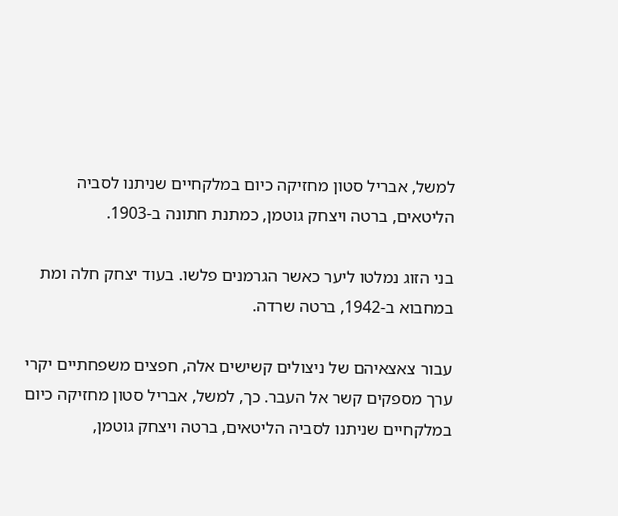למשל, אבריל סטון מחזיקה כיום במלקחיים שניתנו לסביה הליטאים, ברטה ויצחק גוטמן, כמתנת חתונה ב-1903.

בני הזוג נמלטו ליער כאשר הגרמנים פלשו. בעוד יצחק חלה ומת במחבוא ב-1942, ברטה שרדה.

עבור צאצאיהם של ניצולים קשישים אלה, חפצים משפחתיים יקרי ערך מספקים קשר אל העבר. כך, למשל, אבריל סטון מחזיקה כיום במלקחיים שניתנו לסביה הליטאים, ברטה ויצחק גוטמן,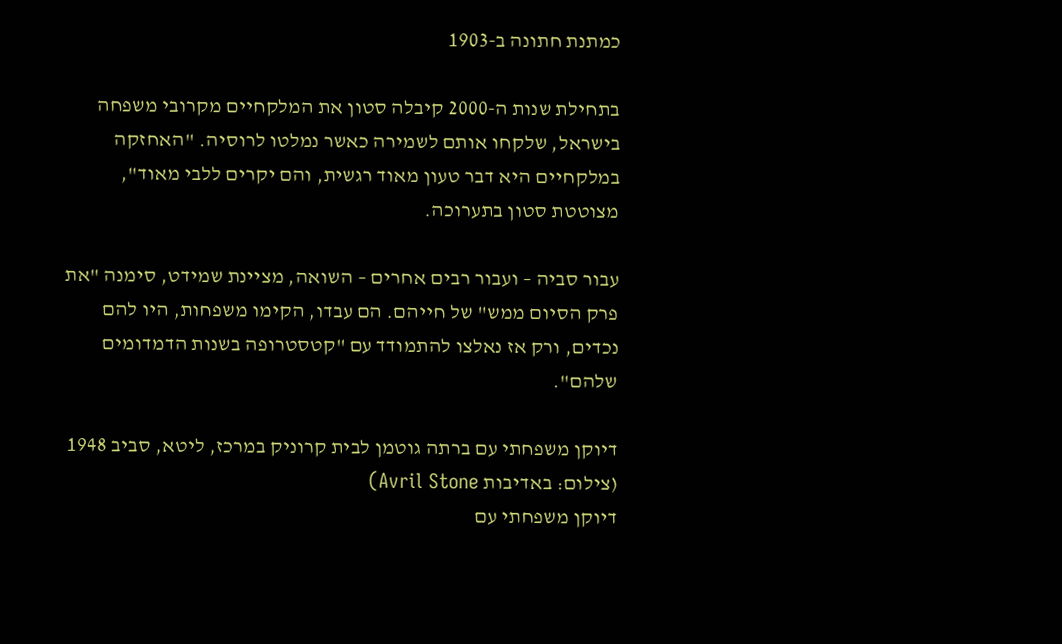כמתנת חתונה ב-1903

בתחילת שנות ה-2000 קיבלה סטון את המלקחיים מקרובי משפחה בישראל, שלקחו אותם לשמירה כאשר נמלטו לרוסיה. "האחזקה במלקחיים היא דבר טעון מאוד רגשית, והם יקרים ללבי מאוד", מצוטטת סטון בתערוכה.

עבור סביה – ועבור רבים אחרים – השואה, מציינת שמידט, סימנה "את פרק הסיום ממש" של חייהם. הם עבדו, הקימו משפחות, היו להם נכדים, ורק אז נאלצו להתמודד עם "קטסטרופה בשנות הדמדומים שלהם".

דיוקן משפחתי עם ברתה גוטמן לבית קרוניק במרכז, ליטא, סביב 1948 (צילום: באדיבות Avril Stone)
דיוקן משפחתי עם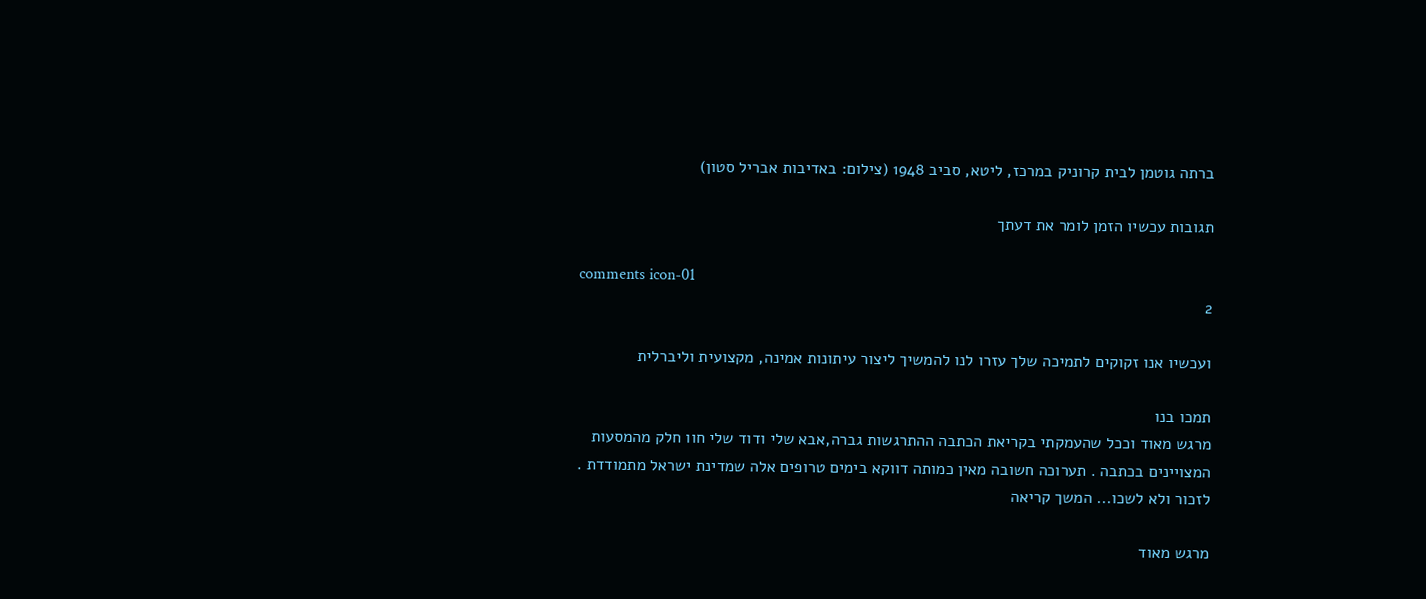ברתה גוטמן לבית קרוניק במרכז, ליטא, סביב 1948 (צילום: באדיבות אבריל סטון)

תגובות עכשיו הזמן לומר את דעתך

comments icon-01
2

ועכשיו אנו זקוקים לתמיכה שלך עזרו לנו להמשיך ליצור עיתונות אמינה, מקצועית וליברלית

תמכו בנו
מרגש מאוד וככל שהעמקתי בקריאת הכתבה ההתרגשות גברה,אבא שלי ודוד שלי חוו חלק מהמסעות המצויינים בכתבה . תערוכה חשובה מאין כמותה דווקא בימים טרופים אלה שמדינת ישראל מתמודדת . לזכור ולא לשכו... המשך קריאה

מרגש מאוד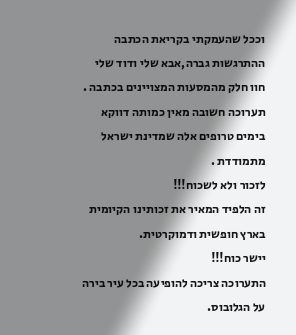וככל שהעמקתי בקריאת הכתבה ההתרגשות גברה,אבא שלי ודוד שלי חוו חלק מהמסעות המצויינים בכתבה .
תערוכה חשובה מאין כמותה דווקא בימים טרופים אלה שמדינת ישראל מתמודדת .
לזכור ולא לשכוח!!!
זה הלפיד המאיר את זכותינו הקיומית בארץ חופשית ודמוקרטית.
יישר כוח!!!
התערוכה צריכה להופיעה בכל עיר בירה על הגלובוס.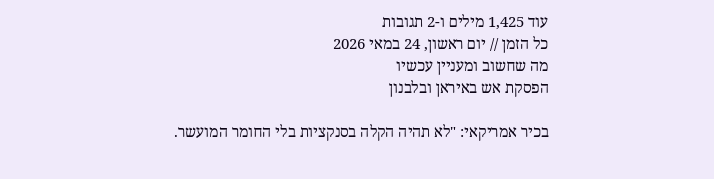עוד 1,425 מילים ו-2 תגובות
כל הזמן // יום ראשון, 24 במאי 2026
מה שחשוב ומעניין עכשיו
הפסקת אש באיראן ובלבנון

בכיר אמריקאי: "לא תהיה הקלה בסנקציות בלי החומר המועשר.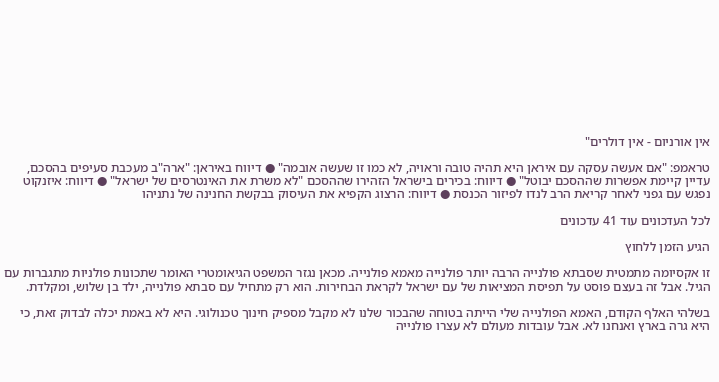אין אורניום - אין דולרים"

טראמפ: "אם אעשה עסקה עם איראן היא תהיה טובה וראויה, לא כמו זו שעשה אובמה" ● דיווח באיראן: "ארה"ב מעכבת סעיפים בהסכם, עדיין קיימת אפשרות שההסכם יבוטל" ● דיווח: בכירים בישראל הזהירו שההסכם "לא משרת את האינטרסים של ישראל" ● דיווח: איזנקוט נפגש עם גפני לאחר קריאת הרב לנדו לפיזור הכנסת ● דיווח: הרצוג הקפיא את העיסוק בבקשת החנינה של נתניהו

לכל העדכונים עוד 41 עדכונים

הגיע הזמן ללחוץ

זו אקסיומה מתמטית שסבתא פולנייה הרבה יותר פולנייה מאמא פולנייה. מכאן נגזר המשפט הגיאומטרי האומר שתכונות פולניות מתגברות עם הגיל. אבל זה בעצם פוסט על תפיסת המציאות של עם ישראל לקראת הבחירות. הוא רק מתחיל עם סבתא פולנייה, ילד בן שלוש, ומקלדת.

בשלהי האלף הקודם, האמא הפולנייה שלי הייתה בטוחה שהבכור שלנו לא מקבל מספיק חינוך טכנולוגי. היא לא באמת יכלה לבדוק זאת, כי היא גרה בארץ ואנחנו לא. אבל עובדות מעולם לא עצרו פולנייה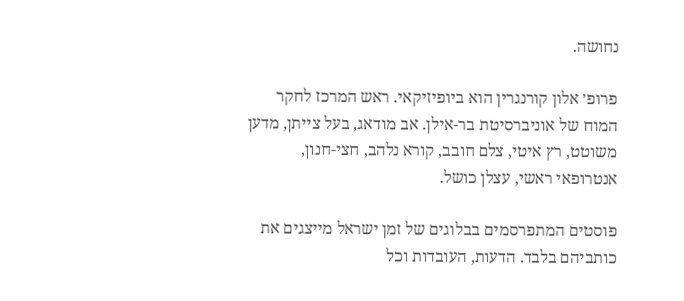נחושה.

פרופ׳ אלון קורנגרין הוא ביופיזיקאי. ראש המרכז לחקר המוח של אוניברסיטת בר-אילן. אב מודאג, בעל צייתן, מדען משוטט, רץ איטי, צלם חובב, קורא נלהב, חצי-חנון, אנטרופאי ראשי, עצלן כושל.

פוסטים המתפרסמים בבלוגים של זמן ישראל מייצגים את כותביהם בלבד. הדעות, העובדות וכל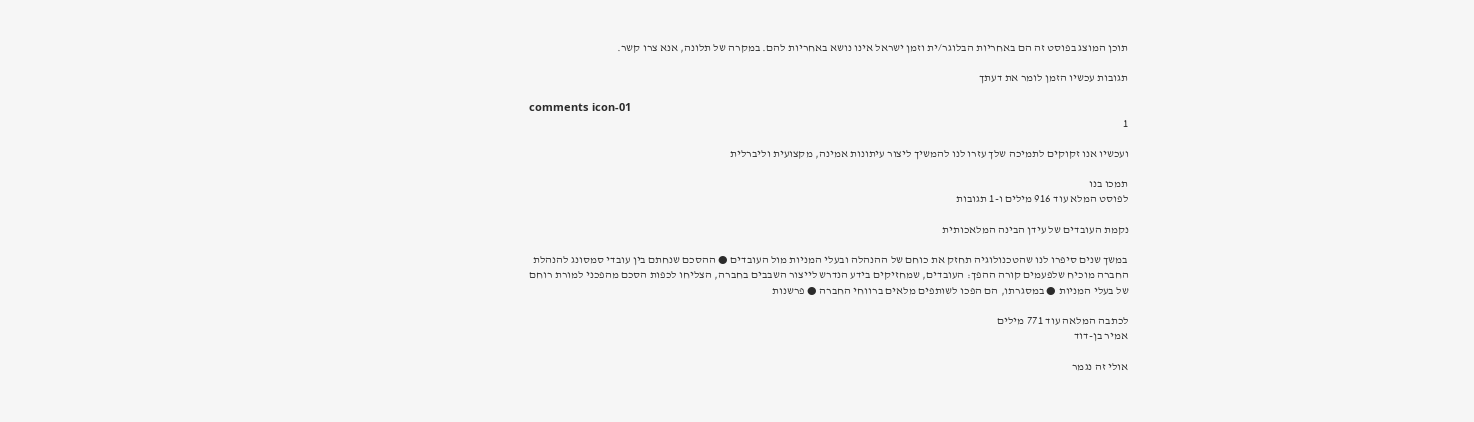תוכן המוצג בפוסט זה הם באחריות הבלוגר/ית וזמן ישראל אינו נושא באחריות להם. במקרה של תלונה, אנא צרו קשר.

תגובות עכשיו הזמן לומר את דעתך

comments icon-01
1

ועכשיו אנו זקוקים לתמיכה שלך עזרו לנו להמשיך ליצור עיתונות אמינה, מקצועית וליברלית

תמכו בנו
לפוסט המלא עוד 916 מילים ו-1 תגובות

נקמת העובדים של עידן הבינה המלאכותית

במשך שנים סיפרו לנו שהטכנולוגיה תחזק את כוחם של ההנהלה ובעלי המניות מול העובדים ● ההסכם שנחתם בין עובדי סמסונג להנהלת החברה מוכיח שלפעמים קורה ההפך: העובדים, שמחזיקים בידע הנדרש לייצור השבבים בחברה, הצליחו לכפות הסכם מהפכני למורת רוחם של בעלי המניות ● במסגרתו, הם הפכו לשותפים מלאים ברווחי החברה ● פרשנות

לכתבה המלאה עוד 771 מילים
אמיר בן-דוד

אולי זה נגמר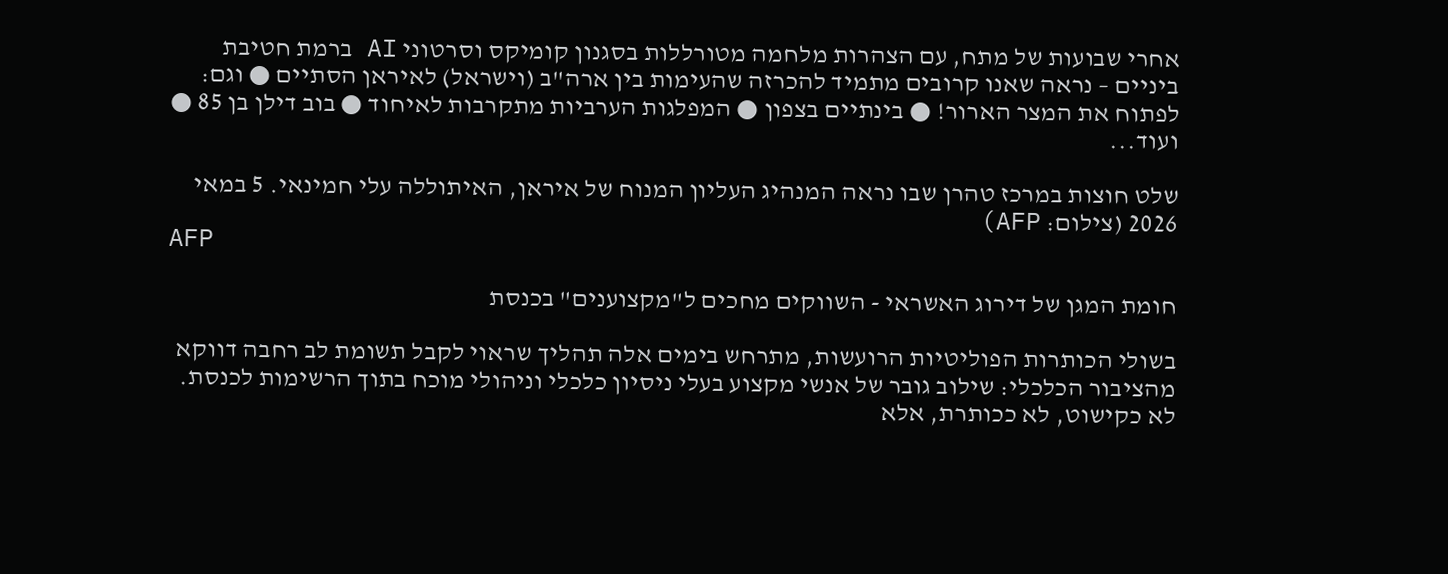אחרי שבועות של מתח, עם הצהרות מלחמה מטורללות בסגנון קומיקס וסרטוני AI ברמת חטיבת ביניים – נראה שאנו קרובים מתמיד להכרזה שהעימות בין ארה"ב (וישראל) לאיראן הסתיים ● וגם: לפתוח את המצר הארור! ● בינתיים בצפון ● המפלגות הערביות מתקרבות לאיחוד ● בוב דילן בן 85 ● ועוד...

שלט חוצות במרכז טהרן שבו נראה המנהיג העליון המנוח של איראן, האיתוללה עלי חמינאי. 5 במאי 2026 (צילום: AFP)
AFP

חומת המגן של דירוג האשראי - השווקים מחכים ל"מקצוענים" בכנסת

בשולי הכותרות הפוליטיות הרועשות, מתרחש בימים אלה תהליך שראוי לקבל תשומת לב רחבה דווקא מהציבור הכלכלי: שילוב גובר של אנשי מקצוע בעלי ניסיון כלכלי וניהולי מוכח בתוך הרשימות לכנסת. לא כקישוט, לא ככותרת, אלא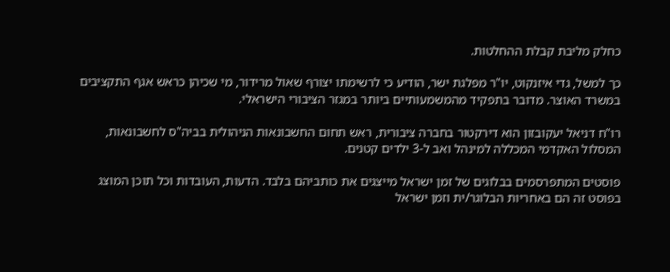כחלק מליבת קבלת ההחלטות.

כך למשל, גדי איזנקוט, יו"ר מפלגת ישר, הודיע כי לרשימתו יצורף שאול מרידור, מי שכיהן כראש אגף התקציבים במשרד האוצר. מדובר בתפקיד מהמשמעותיים ביותר במגזר הציבורי הישראלי.

רו"ח דניאל יעקובזון הוא דירקטור בחברה ציבורית, ראש תחום החשבונאות הניהולית בביה"ס לחשבונאות, המסלול האקדמי המכללה למינהל ואב ל-3 ילדים קטנים.

פוסטים המתפרסמים בבלוגים של זמן ישראל מייצגים את כותביהם בלבד. הדעות, העובדות וכל תוכן המוצג בפוסט זה הם באחריות הבלוגר/ית וזמן ישראל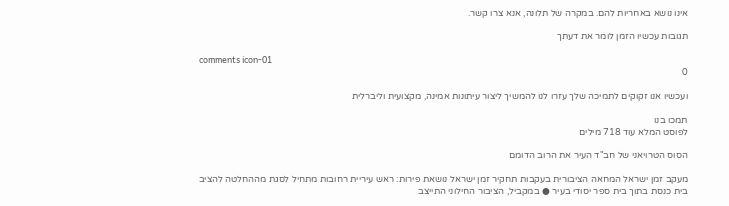אינו נושא באחריות להם. במקרה של תלונה, אנא צרו קשר.

תגובות עכשיו הזמן לומר את דעתך

comments icon-01
0

ועכשיו אנו זקוקים לתמיכה שלך עזרו לנו להמשיך ליצור עיתונות אמינה, מקצועית וליברלית

תמכו בנו
לפוסט המלא עוד 718 מילים

הסוס הטרויאני של חב"ד העיר את הרוב הדומם

מעקב זמן ישראל המחאה הציבורית בעקבות תחקיר זמן ישראל נושאת פירות: ראש עיריית רחובות מתחיל לסגת מההחלטה להציב בית כנסת בתוך בית ספר יסודי בעיר ● במקביל, הציבור החילוני התייצב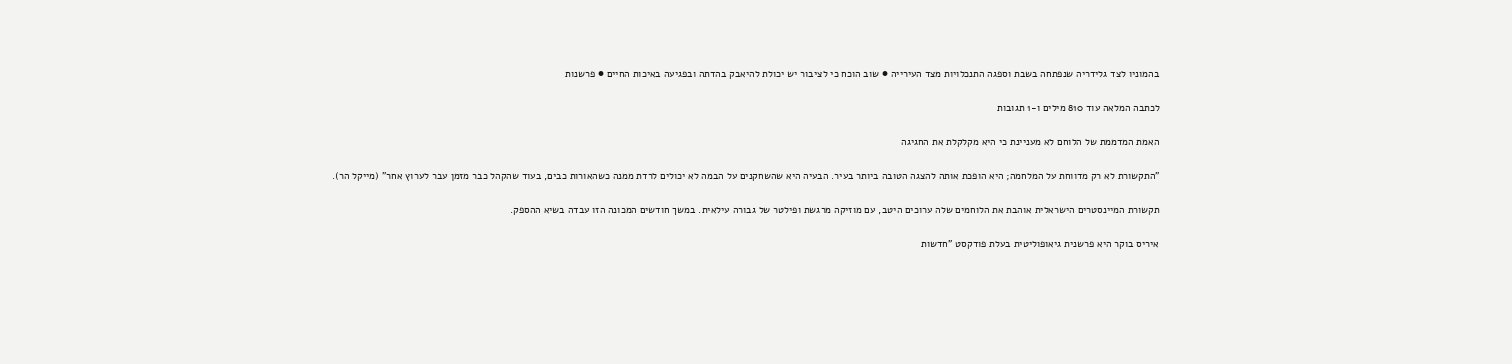בהמוניו לצד גלידריה שנפתחה בשבת וספגה התנכלויות מצד העירייה ● שוב הוכח כי לציבור יש יכולת להיאבק בהדתה ובפגיעה באיכות החיים ● פרשנות

לכתבה המלאה עוד 810 מילים ו-1 תגובות

האמת המדממת של הלוחם לא מעניינת כי היא מקלקלת את החגיגה

"התקשורת לא רק מדווחת על המלחמה; היא הופכת אותה להצגה הטובה ביותר בעיר. הבעיה היא שהשחקנים על הבמה לא יכולים לרדת ממנה כשהאורות כבים, בעוד שהקהל כבר מזמן עבר לערוץ אחר" (מייקל הר).

תקשורת המיינסטרים הישראלית אוהבת את הלוחמים שלה ערוכים היטב, עם מוזיקה מרגשת ופילטר של גבורה עילאית. במשך חודשים המכונה הזו עבדה בשיא ההספק.

איריס בוקר היא פרשנית גיאופוליטית בעלת פודקסט "חדשות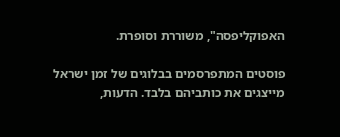האפוקליפסה", משוררת וסופרת.

פוסטים המתפרסמים בבלוגים של זמן ישראל מייצגים את כותביהם בלבד. הדעות,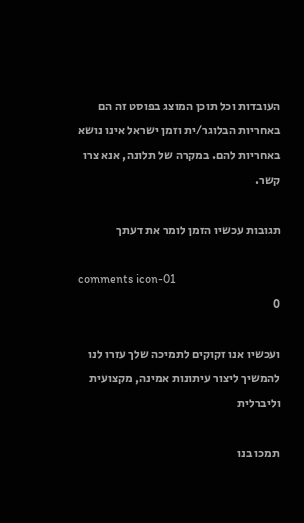העובדות וכל תוכן המוצג בפוסט זה הם באחריות הבלוגר/ית וזמן ישראל אינו נושא באחריות להם. במקרה של תלונה, אנא צרו קשר.

תגובות עכשיו הזמן לומר את דעתך

comments icon-01
0

ועכשיו אנו זקוקים לתמיכה שלך עזרו לנו להמשיך ליצור עיתונות אמינה, מקצועית וליברלית

תמכו בנו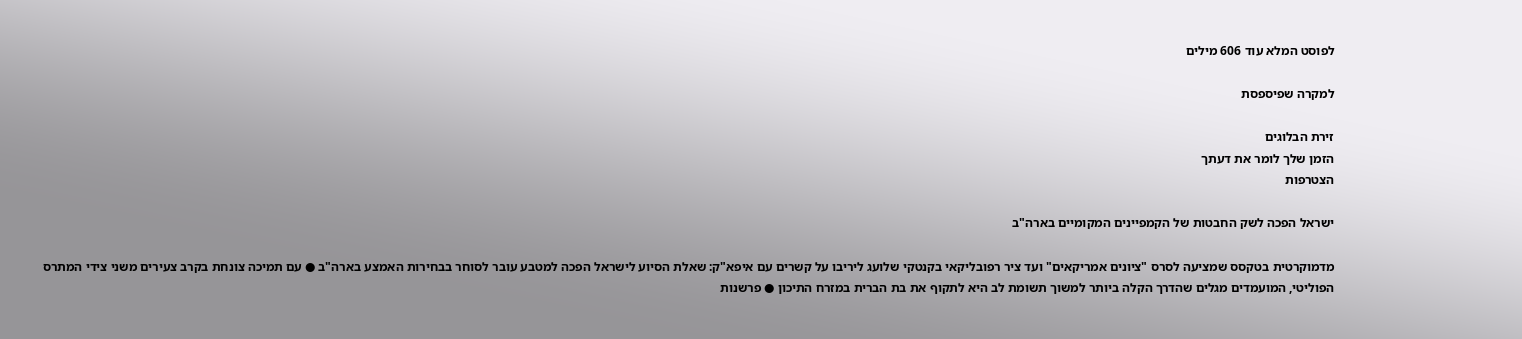לפוסט המלא עוד 606 מילים

למקרה שפיספסת

זירת הבלוגים
הזמן שלך לומר את דעתך
הצטרפות

ישראל הפכה לשק החבטות של הקמפיינים המקומיים בארה"ב

מדמוקרטית בטקסס שמציעה לסרס "ציונים אמריקאים" ועד ציר רפובליקאי בקנטקי שלועג ליריבו על קשרים עם איפא"ק: שאלת הסיוע לישראל הפכה למטבע עובר לסוחר בבחירות האמצע בארה"ב ● עם תמיכה צונחת בקרב צעירים משני צידי המתרס הפוליטי, המועמדים מגלים שהדרך הקלה ביותר למשוך תשומת לב היא לתקוף את בת הברית במזרח התיכון ● פרשנות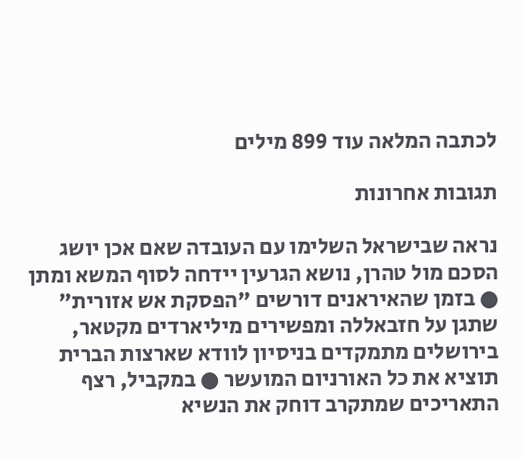לכתבה המלאה עוד 899 מילים

תגובות אחרונות

נראה שבישראל השלימו עם העובדה שאם אכן יושג הסכם מול טהרן, נושא הגרעין יידחה לסוף המשא ומתן ● בזמן שהאיראנים דורשים "הפסקת אש אזורית" שתגן על חזבאללה ומפשירים מיליארדים מקטאר, בירושלים מתמקדים בניסיון לוודא שארצות הברית תוציא את כל האורניום המועשר ● במקביל, רצף התאריכים שמתקרב דוחק את הנשיא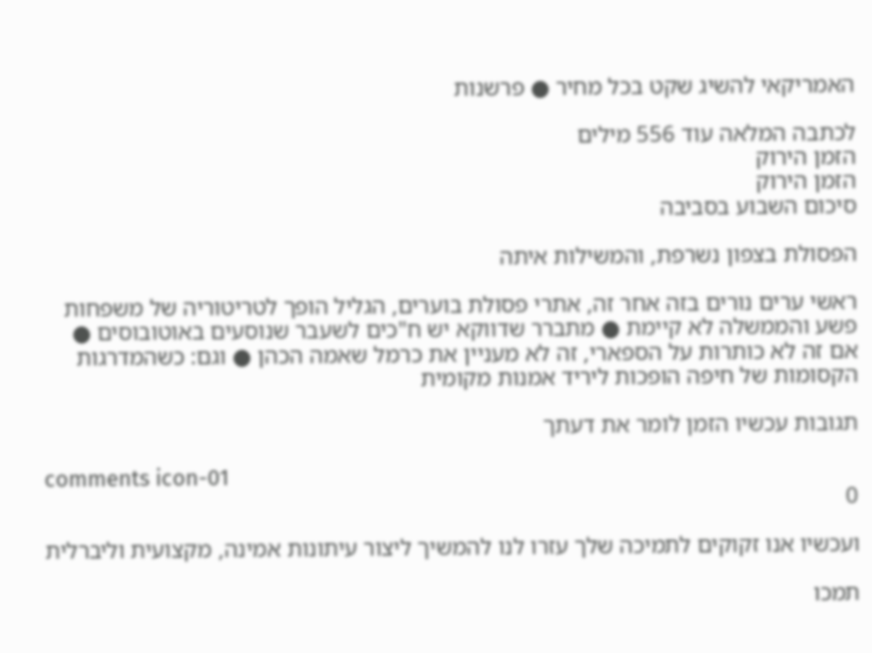האמריקאי להשיג שקט בכל מחיר ● פרשנות

לכתבה המלאה עוד 556 מילים
הזמן הירוק
הזמן הירוק
סיכום השבוע בסביבה

הפסולת בצפון נשרפת, והמשילות איתה

ראשי ערים נורים בזה אחר זה, אתרי פסולת בוערים, הגליל הופך לטריטוריה של משפחות פשע והממשלה לא קיימת ● מתברר שדווקא יש ח"כים לשעבר שנוסעים באוטובוסים ● אם זה לא כותרות על הספארי, זה לא מעניין את כרמל שאמה הכהן ● וגם: כשהמדרגות הקסומות של חיפה הופכות ליריד אמנות מקומית

תגובות עכשיו הזמן לומר את דעתך

comments icon-01
0

ועכשיו אנו זקוקים לתמיכה שלך עזרו לנו להמשיך ליצור עיתונות אמינה, מקצועית וליברלית

תמכו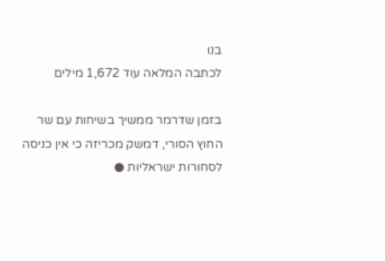בנו
לכתבה המלאה עוד 1,672 מילים

בזמן שדרמר ממשיך בשיחות עם שר החוץ הסורי, דמשק מכריזה כי אין כניסה לסחורות ישראליות ●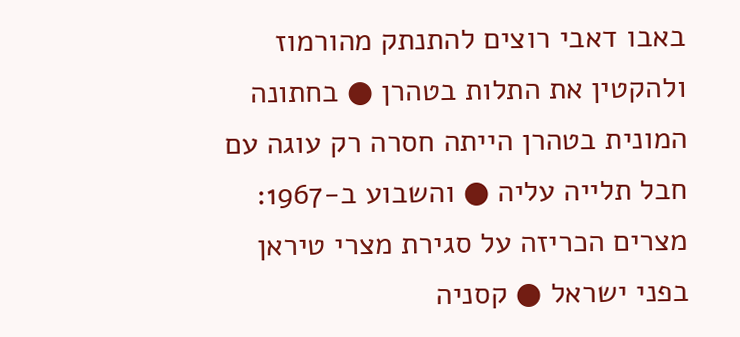באבו דאבי רוצים להתנתק מהורמוז ולהקטין את התלות בטהרן ● בחתונה המונית בטהרן הייתה חסרה רק עוגה עם חבל תלייה עליה ● והשבוע ב-1967: מצרים הכריזה על סגירת מצרי טיראן בפני ישראל ● קסניה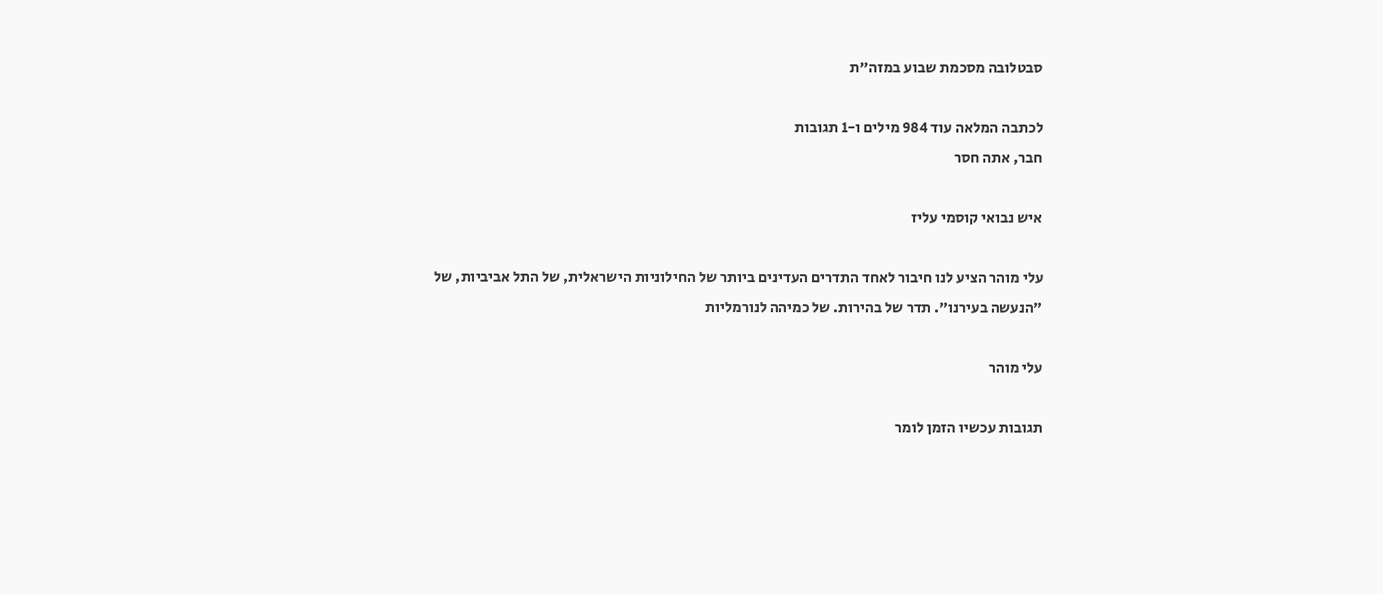סבטלובה מסכמת שבוע במזה"ת

לכתבה המלאה עוד 984 מילים ו-1 תגובות
חבר, אתה חסר

איש נבואי קוסמי עליז

עלי מוהר הציע לנו חיבור לאחד התדרים העדינים ביותר של החילוניות הישראלית, של התל אביביות, של "הנעשה בעירנו". תדר של בהירות. של כמיהה לנורמליות

עלי מוהר

תגובות עכשיו הזמן לומר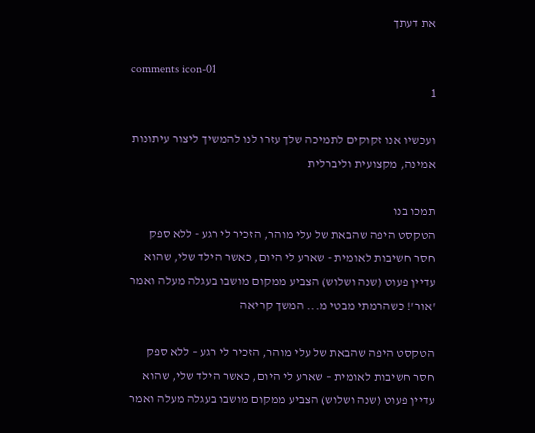את דעתך

comments icon-01
1

ועכשיו אנו זקוקים לתמיכה שלך עזרו לנו להמשיך ליצור עיתונות אמינה, מקצועית וליברלית

תמכו בנו
הטקסט היפה שהבאת של עלי מוהר, הזכיר לי רגע - ללא ספק חסר חשיבות לאומית - שארע לי היום, כאשר הילד שלי, שהוא עדיין פעוט (שנה ושלוש) הצביע ממקום מושבו בעגלה מעלה ואמר 'אור'! כשהרמתי מבטי מ... המשך קריאה

הטקסט היפה שהבאת של עלי מוהר, הזכיר לי רגע – ללא ספק חסר חשיבות לאומית – שארע לי היום, כאשר הילד שלי, שהוא עדיין פעוט (שנה ושלוש) הצביע ממקום מושבו בעגלה מעלה ואמר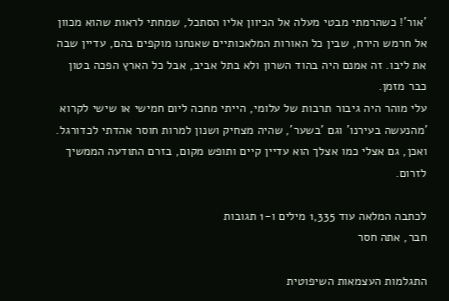'אור'! כשהרמתי מבטי מעלה אל הכיוון אליו הסתכל, שמחתי לראות שהוא מכוון אל חרמש הירח, שבין כל האורות המלאכותיים שאנחנו מוקפים בהם, עדיין שבה את ליבו. זה אמנם היה בהוד השרון ולא בתל אביב, אבל כל הארץ הפכה בטון כבר מזמן.
עלי מוהר היה גיבור תרבות של עלומי, הייתי מחכה ליום חמישי או שישי לקרוא 'מהנעשה בעירנו' וגם 'בשער', שהיה מצחיק ושנון למרות חוסר אהדתי לכדורגל. ואכן, גם אצלי כמו אצלך הוא עדיין קיים ותופש מקום, בזרם התודעה הממשיך לזרום.

לכתבה המלאה עוד 1,335 מילים ו-1 תגובות
חבר, אתה חסר

התגלמות העצמאות השיפוטית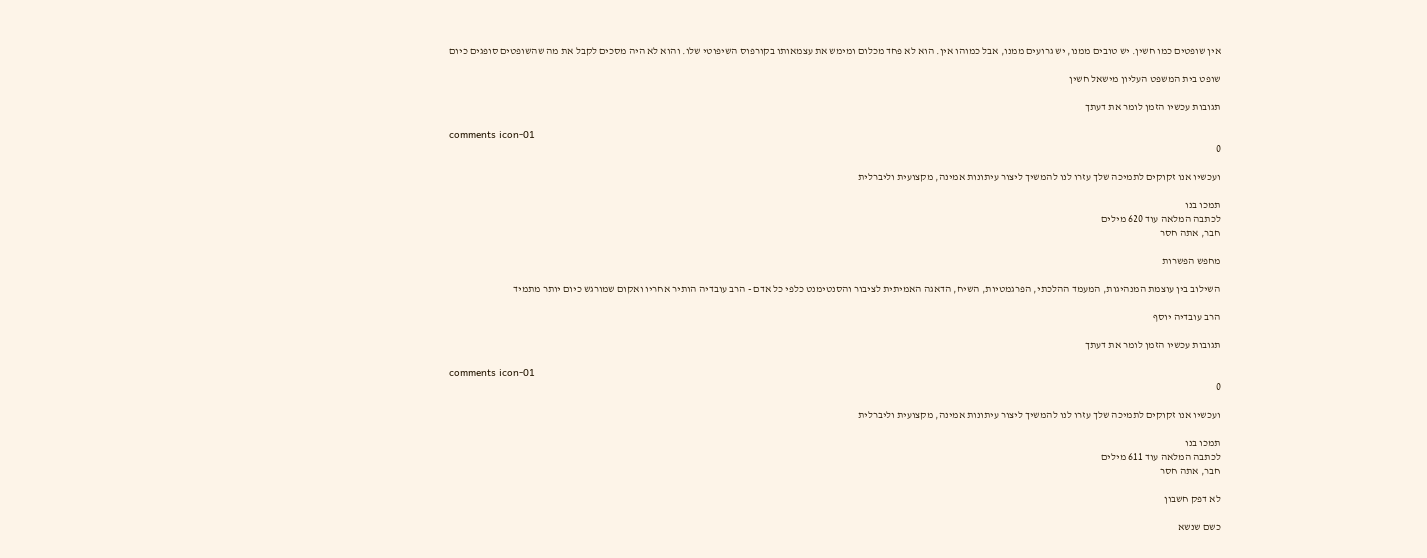אין שופטים כמו חשין. יש טובים ממנו, יש גרועים ממנו, אבל כמוהו אין. הוא לא פחד מכלום ומימש את עצמאותו בקורפוס השיפוטי שלו. והוא לא היה מסכים לקבל את מה שהשופטים סופגים כיום

שופט בית המשפט העליון מישאל חשין

תגובות עכשיו הזמן לומר את דעתך

comments icon-01
0

ועכשיו אנו זקוקים לתמיכה שלך עזרו לנו להמשיך ליצור עיתונות אמינה, מקצועית וליברלית

תמכו בנו
לכתבה המלאה עוד 620 מילים
חבר, אתה חסר

מחפש הפשרות

השילוב בין עוצמת המנהיגות, המעמד ההלכתי, הפרגמטיות, השיח, הדאגה האמיתית לציבור והסנטימנט כלפי כל אדם - הרב עובדיה הותיר אחריו ואקום שמורגש כיום יותר מתמיד

הרב עובדיה יוסף

תגובות עכשיו הזמן לומר את דעתך

comments icon-01
0

ועכשיו אנו זקוקים לתמיכה שלך עזרו לנו להמשיך ליצור עיתונות אמינה, מקצועית וליברלית

תמכו בנו
לכתבה המלאה עוד 611 מילים
חבר, אתה חסר

לא דפק חשבון

כשם שנשא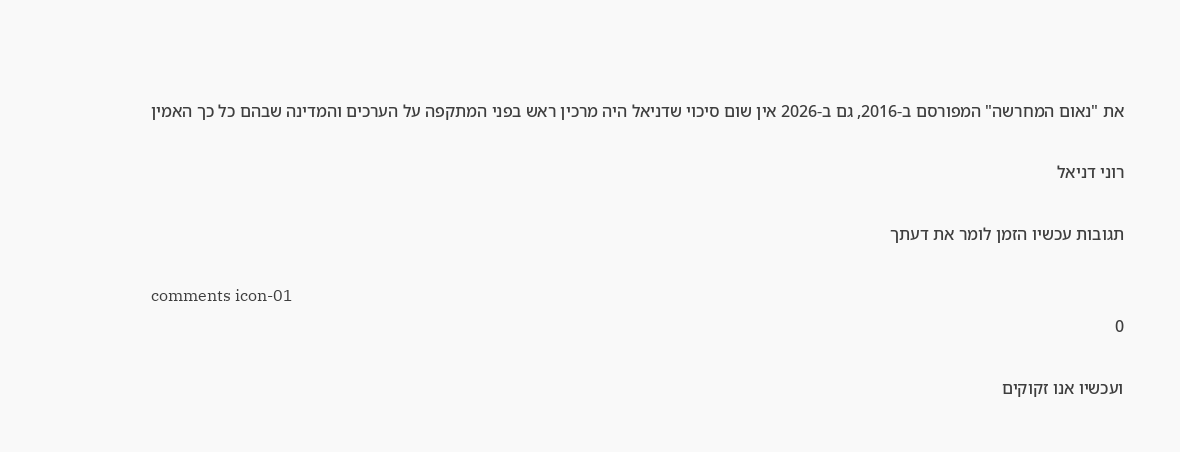את "נאום המחרשה" המפורסם ב-2016, גם ב-2026 אין שום סיכוי שדניאל היה מרכין ראש בפני המתקפה על הערכים והמדינה שבהם כל כך האמין

רוני דניאל

תגובות עכשיו הזמן לומר את דעתך

comments icon-01
0

ועכשיו אנו זקוקים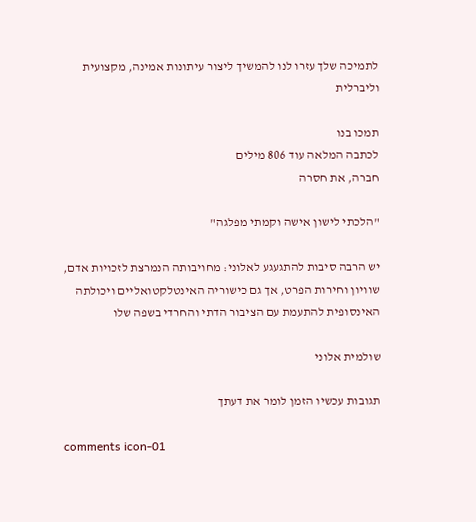לתמיכה שלך עזרו לנו להמשיך ליצור עיתונות אמינה, מקצועית וליברלית

תמכו בנו
לכתבה המלאה עוד 806 מילים
חברה, את חסרה

"הלכתי לישון אישה וקמתי מפלגה"

יש הרבה סיבות להתגעגע לאלוני: מחויבותה הנמרצת לזכויות אדם, שוויון וחירות הפרט, אך גם כישוריה האינטלקטואליים ויכולתה האינסופית להתעמת עם הציבור הדתי והחרדי בשפה שלו

שולמית אלוני

תגובות עכשיו הזמן לומר את דעתך

comments icon-01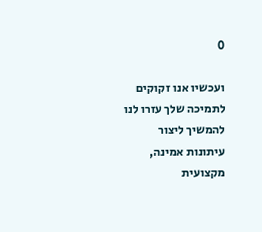0

ועכשיו אנו זקוקים לתמיכה שלך עזרו לנו להמשיך ליצור עיתונות אמינה, מקצועית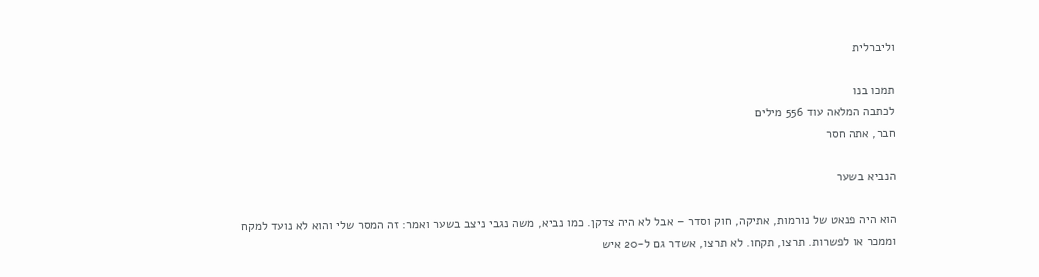וליברלית

תמכו בנו
לכתבה המלאה עוד 556 מילים
חבר, אתה חסר

הנביא בשער

הוא היה פנאט של נורמות, אתיקה, חוק וסדר – אבל לא היה צדקן. כמו נביא, משה נגבי ניצב בשער ואמר: זה המסר שלי והוא לא נועד למקח וממכר או לפשרות. תרצו, תקחו. לא תרצו, אשדר גם ל-20 איש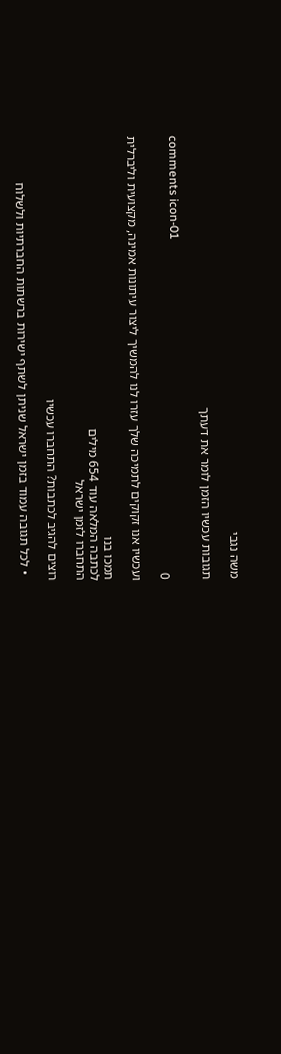משה נגבי

תגובות עכשיו הזמן לומר את דעתך

comments icon-01
0

ועכשיו אנו זקוקים לתמיכה שלך עזרו לנו להמשיך ליצור עיתונות אמינה, מקצועית וליברלית

תמכו בנו
לכתבה המלאה עוד 654 מילים
התחברו לזמן ישראל

רוצים להגיב לכתבות? התחברו עכשיו

  • לכל תגובה עמוד בזמן ישראל שניתן לשתף ישירות ברשתות החברתיות ולשלוח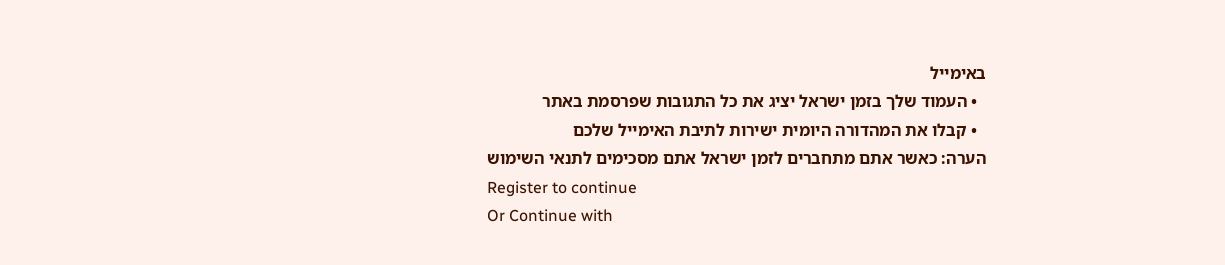באימייל
  • העמוד שלך בזמן ישראל יציג את כל התגובות שפרסמת באתר
  • קבלו את המהדורה היומית ישירות לתיבת האימייל שלכם
הערה: כאשר אתם מתחברים לזמן ישראל אתם מסכימים לתנאי השימוש
Register to continue
Or Continue with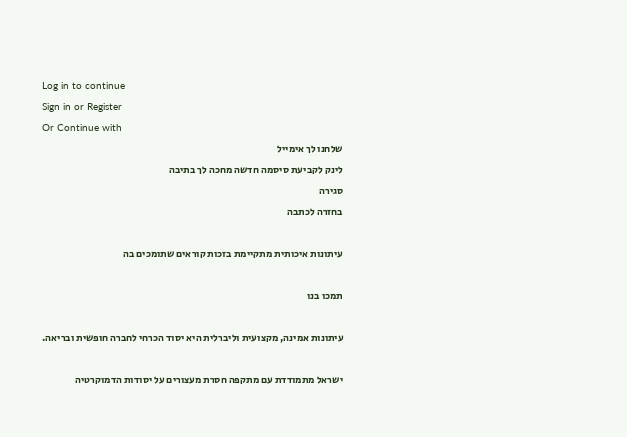Log in to continue
Sign in or Register
Or Continue with
שלחנו לך אימייל
לינק לקביעת סיסמה חדשה מחכה לך בתיבה
סגירה
בחזרה לכתבה

עיתונות איכותית מתקיימת בזכות קוראים שתומכים בה

תמכו בנו

עיתונות אמינה, מקצועית וליברלית היא יסוד הכרחי לחברה חופשית ובריאה.

ישראל מתמודדת עם מתקפה חסרת מעצורים על יסודות הדמוקרטיה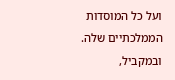ועל כל המוסדות הממלכתיים שלה. ובמקביל,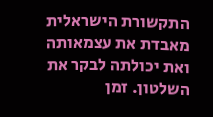התקשורת הישראלית מאבדת את עצמאותה ואת יכולתה לבקר את השלטון. זמן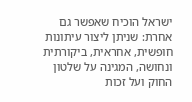ישראל הוכיח שאפשר גם אחרת: שניתן ליצור עיתונות חופשית, אחראית, ביקורתית ונחושה, המגינה על שלטון החוק ועל זכות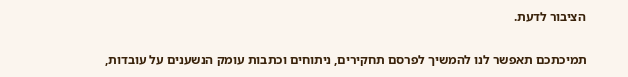הציבור לדעת.

תמיכתכם תאפשר לנו להמשיך לפרסם תחקירים, ניתוחים וכתבות עומק הנשענים על עובדות,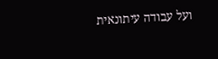ועל עבודה עיתונאית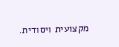מקצועית ויסודית.